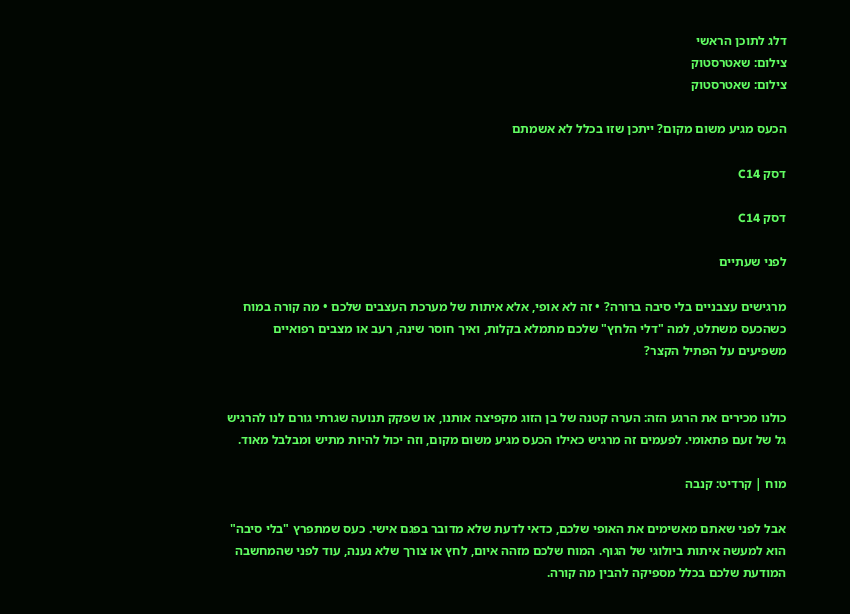דלג לתוכן הראשי
צילום: שאטרסטוק
צילום: שאטרסטוק

הכעס מגיע משום מקום? ייתכן שזו בכלל לא אשמתם

דסק C14

דסק C14

לפני שעתיים

מרגישים עצבניים בלי סיבה ברורה? • זה לא אופי, אלא איתות של מערכת העצבים שלכם • מה קורה במוח כשהכעס משתלט, למה "דלי הלחץ" שלכם מתמלא בקלות, ואיך חוסר שינה, רעב או מצבים רפואיים משפיעים על הפתיל הקצר?


כולנו מכירים את הרגע הזה: הערה קטנה של בן הזוג מקפיצה אותנו, או שפקק תנועה שגרתי גורם לנו להרגיש גל של זעם פתאומי. לפעמים זה מרגיש כאילו הכעס מגיע משום מקום, וזה יכול להיות מתיש ומבלבל מאוד.

מוח | קרדיט: קנבה

אבל לפני שאתם מאשימים את האופי שלכם, כדאי לדעת שלא מדובר בפגם אישי. כעס שמתפרץ "בלי סיבה" הוא למעשה איתות ביולוגי של הגוף. המוח שלכם מזהה איום, לחץ או צורך שלא נענה, עוד לפני שהמחשבה המודעת שלכם בכלל מספיקה להבין מה קורה.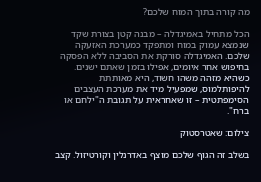מה קורה בתוך המוח שלכם?

הכל מתחיל באמיגדלה – מבנה קטן בצורת שקד שנמצא עמוק במוח ומתפקד כמערכת האזעקה שלכם. האמיגדלה סורקת את הסביבה ללא הפסקה בחיפוש אחר איומים, אפילו בזמן שאתם ישנים. כשהיא מזהה משהו חשוד, היא מאותתת להיפותלמוס, שמפעיל מיד את מערכת העצבים הסימפתטית – זו שאחראית על תגובת ה"ילחם או ברח".

צילום: שאטרסטוק

בשלב זה הגוף שלכם מוצף באדרנלין וקורטיזול. קצב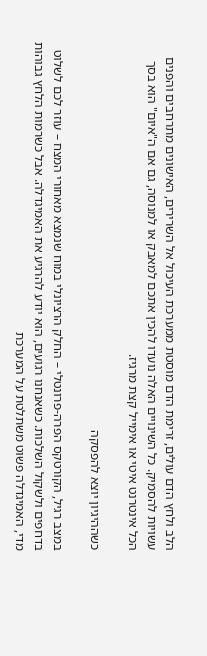הלב ולחץ הדם עולים, זרימת הדם מוסטת ממערכת העיכול אל השרירים, האישונים מתרחבים והפנים עשויות להסמיק. כל השינויים האלה נועדו להכין אתכם למאבק או למנוסה, גם אם ה"איום" הוא בסך הכל אינטרנט איטי או אימייל קצת מרגיז.

כשההיגיון יוצא להפסקה

במצב רגיל, הקורטקס הפרה-פרונטלי – החלק הרציונלי במוח שנמצא מאחורי המצח – עוזר לכם לשלוט בדחפים ולשקול השלכות. כשאנחנו רגועים, הוא יודע להרגיע את האמיגדלה. אבל כשרמות הלחץ גבוהות מדי, האמיגדלה פשוט משתלטת על המערכת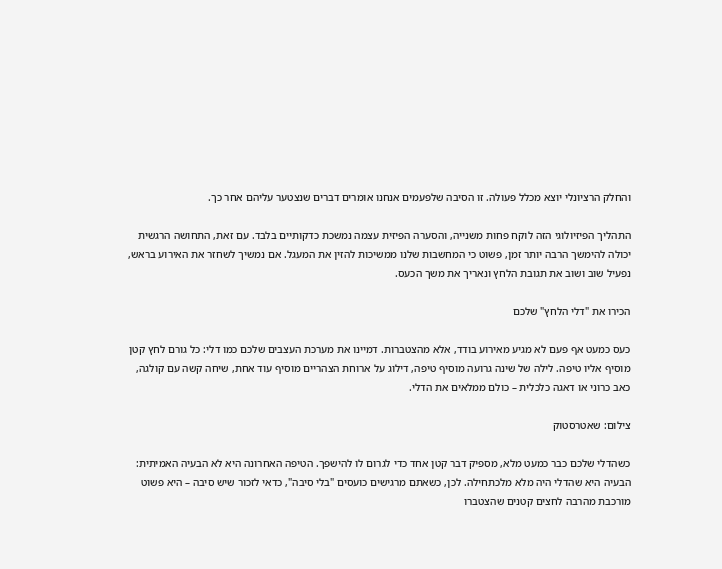והחלק הרציונלי יוצא מכלל פעולה. זו הסיבה שלפעמים אנחנו אומרים דברים שנצטער עליהם אחר כך.

התהליך הפיזיולוגי הזה לוקח פחות משנייה, והסערה הפיזית עצמה נמשכת כדקותיים בלבד. עם זאת, התחושה הרגשית יכולה להימשך הרבה יותר זמן, פשוט כי המחשבות שלנו ממשיכות להזין את המעגל. אם נמשיך לשחזר את האירוע בראש, נפעיל שוב ושוב את תגובת הלחץ ונאריך את משך הכעס.

הכירו את "דלי הלחץ" שלכם

כעס כמעט אף פעם לא מגיע מאירוע בודד, אלא מהצטברות. דמיינו את מערכת העצבים שלכם כמו דלי: כל גורם לחץ קטן מוסיף אליו טיפה. לילה של שינה גרועה מוסיף טיפה, דילוג על ארוחת הצהריים מוסיף עוד אחת, שיחה קשה עם קולגה, כאב כרוני או דאגה כלכלית – כולם ממלאים את הדלי.

צילום: שאטרסטוק

כשהדלי שלכם כבר כמעט מלא, מספיק דבר קטן אחד כדי לגרום לו להישפך. הטיפה האחרונה היא לא הבעיה האמיתית: הבעיה היא שהדלי היה מלא מלכתחילה. לכן, כשאתם מרגישים כועסים "בלי סיבה", כדאי לזכור שיש סיבה – היא פשוט מורכבת מהרבה לחצים קטנים שהצטברו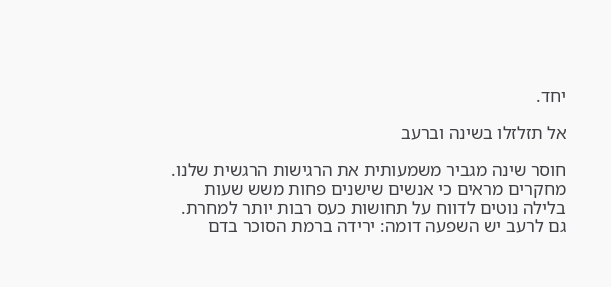יחד.

אל תזלזלו בשינה וברעב

חוסר שינה מגביר משמעותית את הרגישות הרגשית שלנו. מחקרים מראים כי אנשים שישנים פחות משש שעות בלילה נוטים לדווח על תחושות כעס רבות יותר למחרת. גם לרעב יש השפעה דומה: ירידה ברמת הסוכר בדם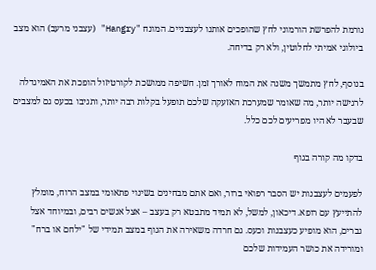גורמת להפרשת הורמוני לחץ שהופכים אותנו לעצבניים. המונח "Hangry" (עצבני מרעב) הוא מצב ביולוגי אמיתי לחלוטין, ולא רק בדיחה.

בנוסף, לחץ מתמשך משנה את המוח לאורך זמן. חשיפה ממושכת לקורטיזול הופכת את האמיגדלה לרגישה יותר, מה שאומר שמערכת האזעקה שלכם תופעל בקלות רבה יותר, ותגיבו בכעס גם למצבים שבעבר לא היו מפריעים לכם כלל.

בדקו מה קורה בגוף

לפעמים לעצבנות יש הסבר רפואי ברור, ואם אתם מבחינים בשינוי פתאומי במצב הרוח, מומלץ להתייעץ עם רופא. דיכאון, למשל, לא תמיד מתבטא רק בעצב – אצל אנשים רבים, ובמיוחד אצל גברים, הוא מופיע כעצבנות וכעס. גם חרדה משאירה את הגוף במצב תמידי של "ילחם או ברח" ומורידה את כושר העמידות שלכם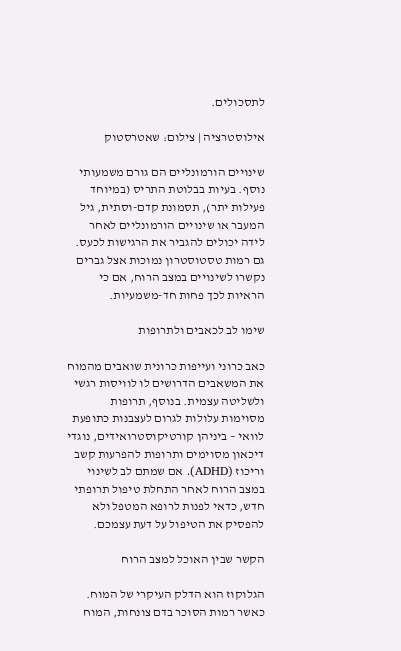לתסכולים.

אילוסטרציה | צילום: שאטרסטוק

שינויים הורמונליים הם גורם משמעותי נוסף. בעיות בבלוטת התריס (במיוחד פעילות יתר), תסמונת קדם-וסתית, גיל המעבר או שינויים הורמונליים לאחר לידה יכולים להגביר את הרגישות לכעס. גם רמות טסטוסטרון נמוכות אצל גברים נקשרו לשינויים במצב הרוח, אם כי הראיות לכך פחות חד-משמעיות.

שימו לב לכאבים ולתרופות

כאב כרוני ועייפות כרונית שואבים מהמוח את המשאבים הדרושים לו לוויסות רגשי ולשליטה עצמית. בנוסף, תרופות מסוימות עלולות לגרום לעצבנות כתופעת לוואי – ביניהן קורטיקוסטרואידים, נוגדי דיכאון מסוימים ותרופות להפרעות קשב וריכוז (ADHD). אם שמתם לב לשינוי במצב הרוח לאחר התחלת טיפול תרופתי חדש, כדאי לפנות לרופא המטפל ולא להפסיק את הטיפול על דעת עצמכם.

הקשר שבין האוכל למצב הרוח

הגלוקוז הוא הדלק העיקרי של המוח. כאשר רמות הסוכר בדם צונחות, המוח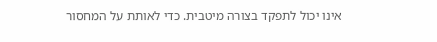אינו יכול לתפקד בצורה מיטבית. כדי לאותת על המחסור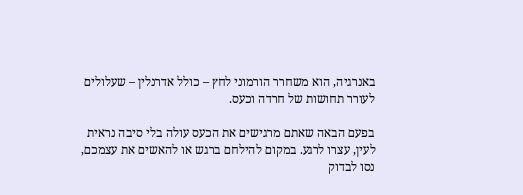באנרגיה, הוא משחרר הורמוני לחץ – כולל אדרנלין – שעלולים לעורר תחושות של חרדה וכעס.

בפעם הבאה שאתם מרגישים את הכעס עולה בלי סיבה נראית לעין, עצרו לרגע. במקום להילחם ברגש או להאשים את עצמכם, נסו לבדוק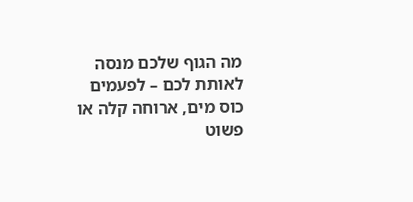מה הגוף שלכם מנסה לאותת לכם – לפעמים כוס מים, ארוחה קלה או פשוט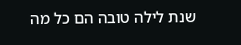שנת לילה טובה הם כל מה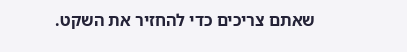שאתם צריכים כדי להחזיר את השקט.